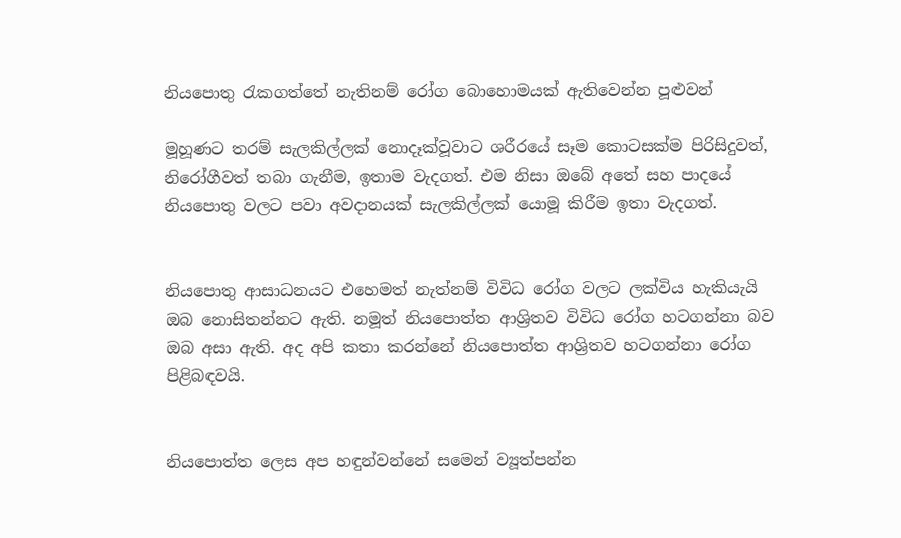නියපොතු රැකගත්තේ නැතිනම් රෝග බොහොමයක් ඇතිවෙන්න පූළුවන්

මූහූණට තරම් සැලකිල්ලක් නොදෑක්වූවාට ශරීරයේ සෑම කොටසක්ම පිරිසිදුවත්, නිරෝගීවත් තබා ගැනීම, ඉතාම වැදගත්. එම නිසා ඔබේ අතේ සහ පාදයේ නියපොතු වලට පවා අවදානයක් සැලකිල්ලක් යොමූ කිරීම ඉතා වැදගත්.


නියපොතු ආසාධනයට එහෙමත් නැත්නම් විවිධ රෝග වලට ලක්විය හැකියැයි ඔබ නොසිතන්නට ඇති. නමූත් නියපොත්ත ආශ්‍රිතව විවිධ රෝග හටගන්නා බව ඔබ අසා ඇති. අද අපි කතා කරන්නේ නියපොත්ත ආශ්‍රිතව හටගන්නා රෝග පිළිබඳවයි.


නියපොත්ත ලෙස අප හඳුන්වන්නේ සමෙන් ව්‍යූත්පන්න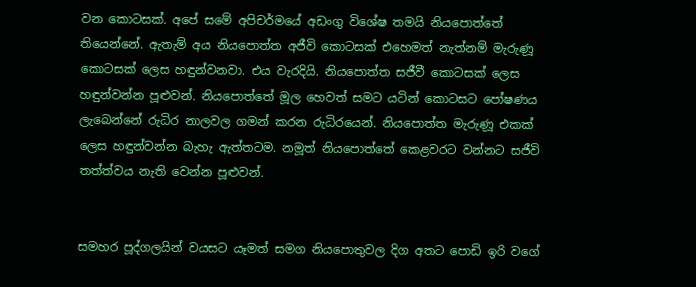වන කොටසක්. අපේ සමේ අපිචර්මයේ අඩංගු විශේෂ තමයි නියපොත්තේ තියෙන්නේ. ඇතැම් අය නියපොත්ත අජීවි කොටසක් එහෙමත් නැත්නම් මැරුණූ කොටසක් ලෙස හඳුන්වනවා. එය වැරදියි. නියපොත්ත සජීවී කොටසක් ලෙස හඳුන්වන්න පූළුවන්. නියපොත්තේ මූල හෙවත් සමට යටින් කොටසට පෝෂණය ලැබෙන්නේ රුධිර නාලවල ගමන් කරන රුධිරයෙන්. නියපොත්ත මැරුණූ එකක් ලෙස හඳුන්වන්න බැහැ ඇත්තටම. නමූත් නියපොත්තේ කෙළවරට වන්නට සජීවි තත්ත්වය නැති වෙන්න පූළුවන්.


සමහර පූද්ගලයින් වයසට යෑමත් සමග නියපොතුවල දිග අතට පොඩි ඉරි වගේ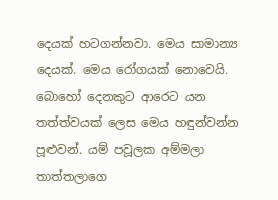දෙයක් හටගන්නවා. මෙය සාමාන්‍ය දෙයක්. මෙය රෝගයක් නොවෙයි. බොහෝ දෙනකුට ආරෙට යන තත්ත්වයක් ලෙස මෙය හඳුන්වන්න පූළුවන්. යම් පවූලක අම්මලා තාත්තලාගෙ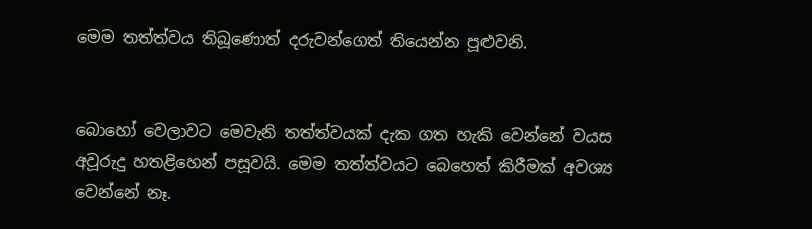මෙම තත්ත්වය තිබූණොත් දරුවන්ගෙත් තියෙන්න පූළුවනි.


බොහෝ වෙලාවට මෙවැනි තත්ත්වයක් දැක ගත හැකි වෙන්නේ වයස අවූරුදු හතළිහෙන් පසූවයි. මෙම තත්ත්වයට බෙහෙත් කිරීමක් අවශ්‍ය වෙන්නේ නෑ.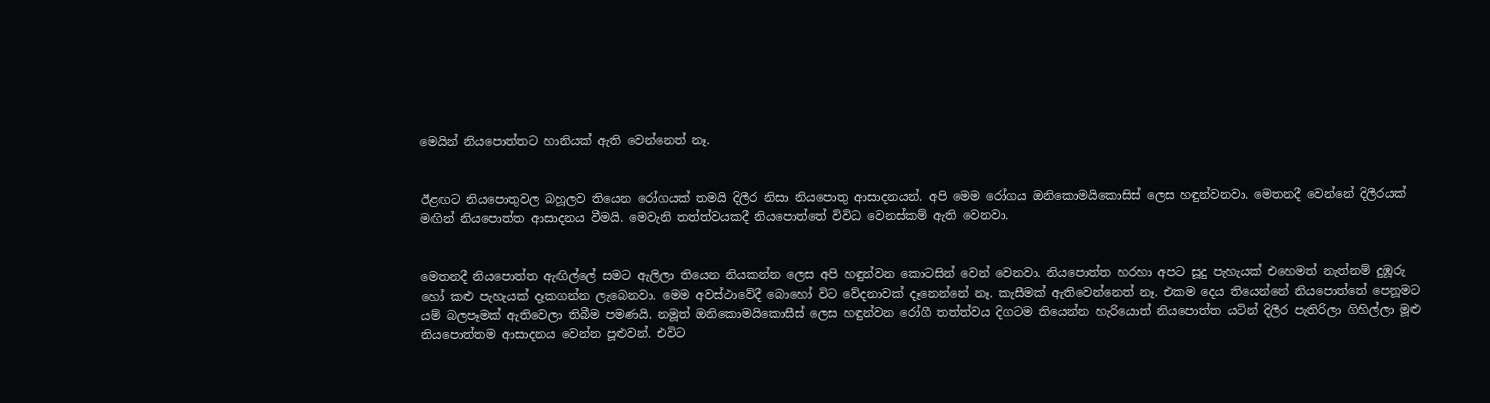මෙයින් නියපොත්තට හානියක් ඇති වෙන්නෙත් නෑ.


ඊළඟට නියපොතුවල බහූලව තියෙන රෝගයක් තමයි දිලීර නිසා නියපොතු ආසාදනයන්. අපි මෙම රෝගය ඔනිකොමයිකොසිස් ලෙස හඳුන්වනවා. මෙතනදී වෙන්නේ දිලීරයක් මඟින් නියපොත්ත ආසාදනය වීමයි. මෙවැනි තත්ත්වයකදී නියපොත්තේ විවිධ වෙනස්කම් ඇති වෙනවා.


මෙතනදී නියපොත්ත ඇඟිල්ලේ සමට ඇලිලා තියෙන නියකන්න ලෙස අපි හඳුන්වන කොටසින් වෙන් වෙනවා. නියපොත්ත හරහා අපට සූදු පැහැයක් එහෙමත් නැත්නම් දුඹූරු හෝ කළු පැහැයක් දෑකගන්න ලැබෙනවා. මෙම අවස්ථාවේදී බොහෝ විට වේදනාවක් දෑනෙන්නේ නෑ. කැසීමක් ඇතිවෙන්නෙත් නෑ. එකම දෙය තියෙන්නේ නියපොත්තේ පෙනූමට යම් බලපෑමක් ඇතිවෙලා තිබීම පමණයි. නමූත් ඔනිකොමයිකොසීස් ලෙස හඳුන්වන රෝගී තත්ත්වය දිගටම තියෙන්න හැරියොත් නියපොත්ත යටින් දිලීර පැතිරිලා ගිහිල්ලා මූළු නියපොත්තම ආසාදනය වෙන්න පූළුවන්. එවිට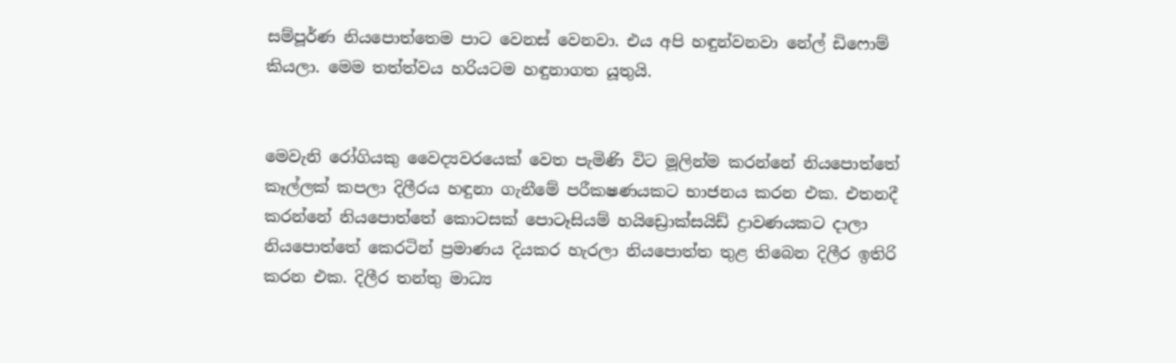සම්පූර්ණ නියපොත්තෙම පාට වෙනස් වෙනවා. එය අපි හඳුන්වනවා නේල් ඩිෆොම් කියලා. මෙම තත්ත්වය හරියටම හඳුනාගත යූතුයි.


මෙවැනි රෝගියකු වෛද්‍යවරයෙක් වෙත පැමිණි විට මූලින්ම කරන්නේ නියපොත්තේ කෑල්ලක් කපලා දිලීරය හඳුනා ගැනීමේ පරීකෂණයකට භාජනය කරන එක. එතනදී කරන්නේ නියපොත්තේ කොටසක් පොටෑසියම් හයිඩ්‍රොක්සයිඩ් ද්‍රාවණයකට දාලා නියපොත්තේ කෙරටින් ප්‍රමාණය දියකර හැරලා නියපොත්ත තුළ තිබෙන දිලීර ඉතිරි කරන එක. දිලීර තන්තු මාධ්‍ය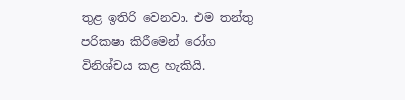තුළ ඉතිරි වෙනවා. එම තන්තු පරිකෂා කිරීමෙන් රෝග විනිශ්චය කළ හැකියි.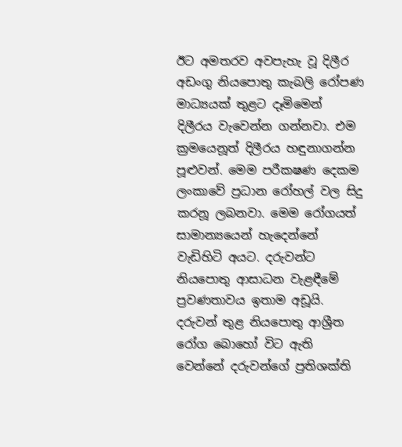ඊට අමතරව අවපැහැ වූ දිලීර අඩංගු නියපොතු කැබලි රෝපණ මාධ්‍යයක් තුළට දෑමිමෙන් දිලීරය වැවෙන්න ගන්නවා. එම ක්‍රමයෙනූත් දිලීරය හඳුනාගන්න පූළුවන්. මෙම පරීකෂණ දෙකම ලංකාවේ ප්‍රධාන රෝහල් වල සිදු කරනූ ලබනවා. මෙම රෝගයත් සාමාන්‍යයෙන් හැදෙන්නේ වැඩිහිටි අයට. දරුවන්ට නියපොතු ආසාධන වැළඳීමේ ප්‍රවණතාවය ඉතාම අඩූයි. දරුවන් තුළ නියපොතු ආශ්‍රීත රෝග බොහෝ විට ඇති වෙන්නේ දරුවන්ගේ ප්‍රතිශක්ති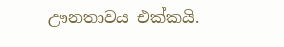ඌනතාවය එක්කයි.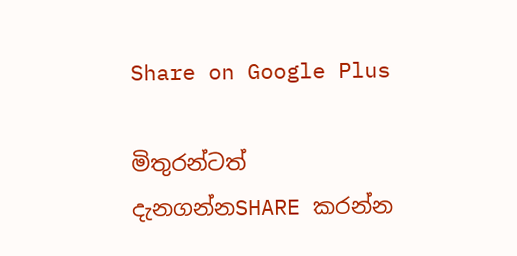Share on Google Plus

මිතුරන්ටත් දැනගන්නSHARE කරන්න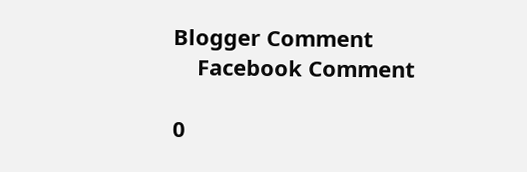Blogger Comment
    Facebook Comment

0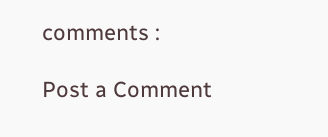comments :

Post a Comment